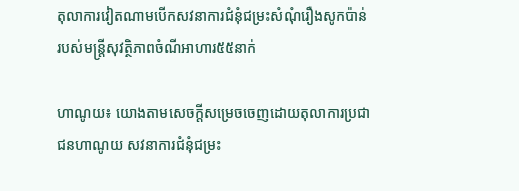តុលាការវៀតណាមបើកសវនាការជំនុំជម្រះសំណុំរឿងសូកប៉ាន់ របស់មន្ត្រីសុវត្ថិភាពចំណីអាហារ៥៥នាក់

ហាណូយ៖ យោងតាមសេចក្តីសម្រេចចេញដោយតុលាការប្រជាជនហាណូយ សវនាការជំនុំជម្រះ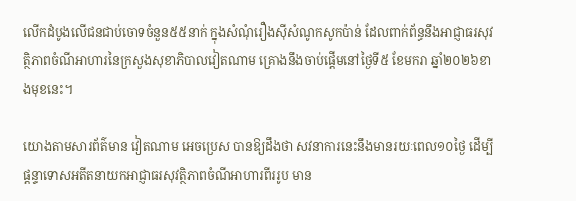លើកដំបូងលើជនជាប់ចោទចំនួន៥៥នាក់ ក្នុងសំណុំរឿងស៊ីសំណូកសូកប៉ាន់ ដែលពាក់ព័ន្ធនឹងអាជ្ញាធរសុវត្ថិភាពចំណីអាហារនៃក្រសួងសុខាភិបាលវៀតណាម គ្រោងនឹងចាប់ផ្តើមនៅថ្ងៃទី៥ ខែមករា ឆ្នាំ២០២៦ខាងមុខនេះ។

យោងតាមសារព័ត៌មាន វៀតណាម អេចប្រេស បានឱ្យដឹងថា សវនាការនេះនឹងមានរយៈពេល១០ថ្ងៃ ដើម្បីផ្តន្ទាទោសអតីតនាយកអាជ្ញាធរសុវត្ថិភាពចំណីអាហារពីររូប មាន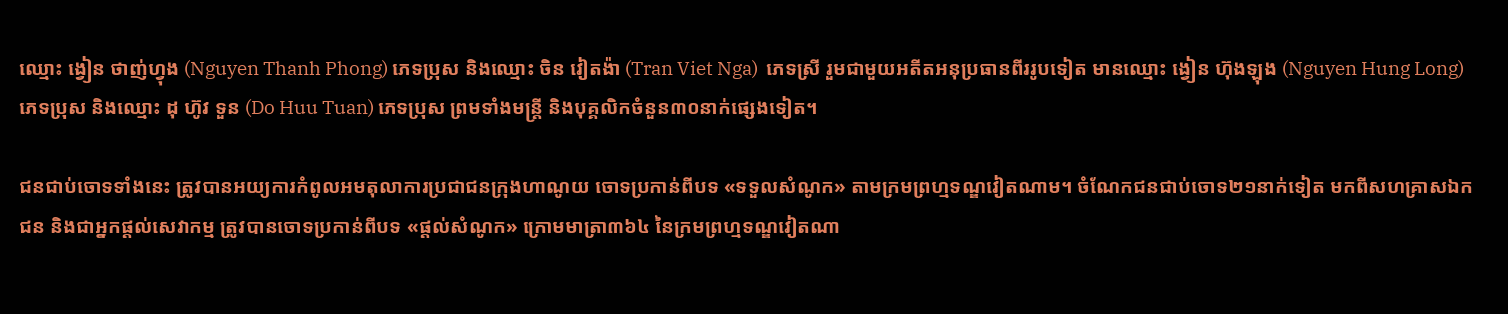ឈ្មោះ ង្វៀន ថាញ់ហ្វុង (Nguyen Thanh Phong) ភេទប្រុស និងឈ្មោះ ចិន វៀតង៉ា (Tran Viet Nga)  ភេទស្រី រួមជាមួយអតីតអនុប្រធានពីររូបទៀត មានឈ្មោះ ង្វៀន ហ៊ុងឡុង (Nguyen Hung Long) ភេទប្រុស និងឈ្មោះ ដុ ហ៊ូវ ទួន (Do Huu Tuan) ភេទប្រុស ព្រមទាំងមន្ត្រី និងបុគ្គលិកចំនួន៣០នាក់ផ្សេងទៀត។

ជនជាប់ចោទទាំងនេះ ត្រូវបានអយ្យការកំពូលអមតុលាការប្រជាជនក្រុងហាណូយ ចោទប្រកាន់ពីបទ «ទទួលសំណូក» តាមក្រមព្រហ្មទណ្ឌវៀតណាម។ ចំណែកជនជាប់ចោទ២១នាក់ទៀត មកពីសហគ្រាសឯកជន និងជាអ្នកផ្តល់សេវាកម្ម ត្រូវបានចោទប្រកាន់ពីបទ «ផ្តល់សំណូក» ក្រោមមាត្រា៣៦៤ នៃក្រមព្រហ្មទណ្ឌវៀតណា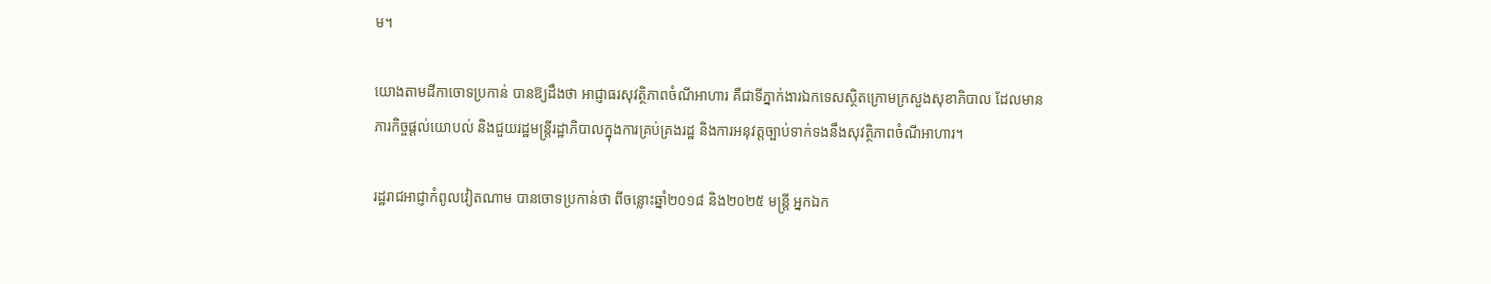ម។

យោងតាមដីកាចោទប្រកាន់ បានឱ្យដឹងថា អាជ្ញាធរសុវត្ថិភាពចំណីអាហារ គឺជាទីភ្នាក់ងារឯកទេសស្ថិតក្រោមក្រសួងសុខាភិបាល ដែលមានភារកិច្ចផ្តល់យោបល់ និងជួយរដ្ឋមន្ត្រីរដ្ឋាភិបាលក្នុងការគ្រប់គ្រងរដ្ឋ និងការអនុវត្តច្បាប់ទាក់ទងនឹងសុវត្ថិភាពចំណីអាហារ។

រដ្ឋរាជអាជ្ញាកំពូលវៀតណាម បានចោទប្រកាន់ថា ពីចន្លោះឆ្នាំ២០១៨ និង២០២៥ មន្ត្រី អ្នកឯក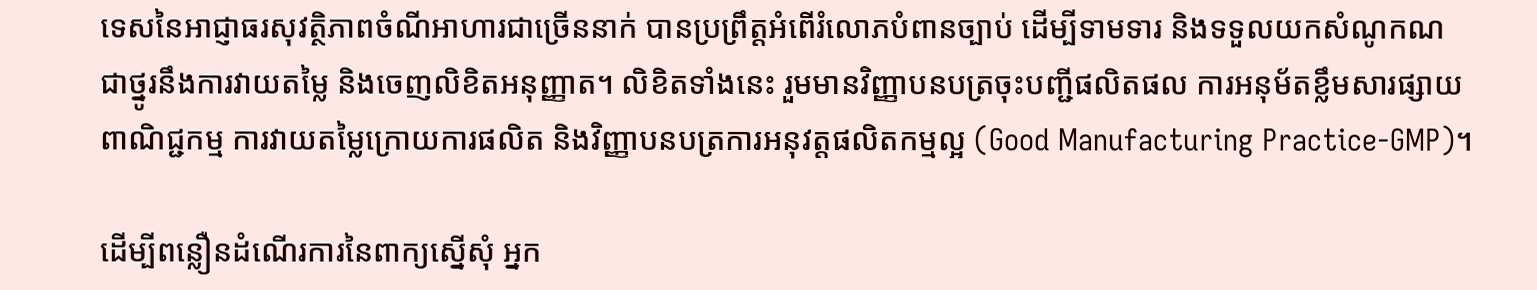ទេសនៃអាជ្ញាធរសុវត្ថិភាពចំណីអាហារជាច្រើននាក់ បានប្រព្រឹត្តអំពើរំលោភបំពានច្បាប់ ដើម្បីទាមទារ និងទទួលយកសំណូកណ ជាថ្នូរនឹងការវាយតម្លៃ និងចេញលិខិតអនុញ្ញាត។ លិខិតទាំងនេះ រួមមានវិញ្ញាបនបត្រចុះបញ្ជីផលិតផល ការអនុម័តខ្លឹមសារផ្សាយពាណិជ្ជកម្ម ការវាយតម្លៃក្រោយការផលិត និងវិញ្ញាបនបត្រការអនុវត្តផលិតកម្មល្អ (Good Manufacturing Practice-GMP)។

ដើម្បីពន្លឿនដំណើរការនៃពាក្យស្នើសុំ អ្នក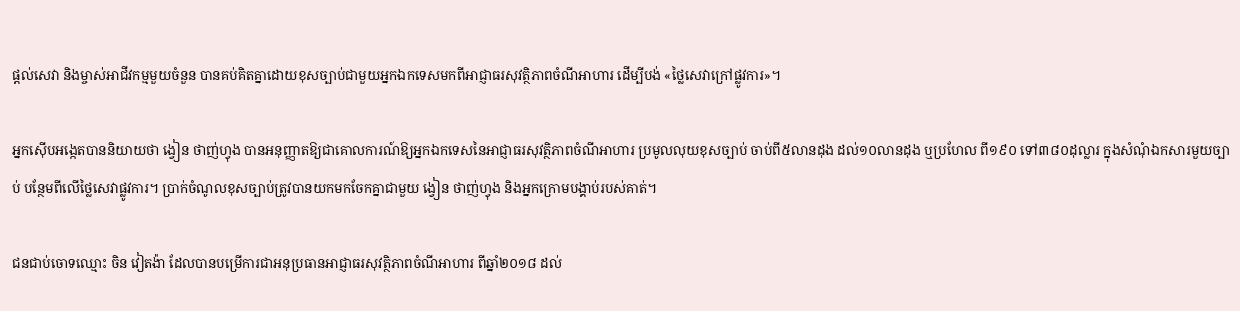ផ្តល់សេវា និងម្ចាស់អាជីវកម្មមួយចំនួន បានគប់គិតគ្នាដោយខុសច្បាប់ជាមួយអ្នកឯកទេសមកពីអាជ្ញាធរសុវត្ថិភាពចំណីអាហារ ដើម្បីបង់ «ថ្លៃសេវាក្រៅផ្លូវការ»។

អ្នកស៊ើបអង្កេតបាននិយាយថា ង្វៀន ថាញ់ហ្វុង បានអនុញ្ញាតឱ្យជាគោលការណ៍ឱ្យអ្នកឯកទេសនៃអាជ្ញាធរសុវត្ថិភាពចំណីអាហារ ប្រមូលលុយខុសច្បាប់ ចាប់ពី៥លានដុង ដល់១០លានដុង ឬប្រហែល ពី១៩០ ទៅ៣៨០ដុល្លារ ក្នុងសំណុំឯកសារមួយច្បាប់ បន្ថែមពីលើថ្លៃសេវាផ្លូវការ។ ប្រាក់ចំណូលខុសច្បាប់ត្រូវបានយកមកចែកគ្នាជាមួយ ង្វៀន ថាញ់ហ្វុង និងអ្នកក្រោមបង្គាប់របស់គាត់។

ជនជាប់ចោទឈ្មោះ ចិន វៀតង៉ា ដែលបានបម្រើការជាអនុប្រធានអាជ្ញាធរសុវត្ថិភាពចំណីអាហារ ពីឆ្នាំ២០១៨ ដល់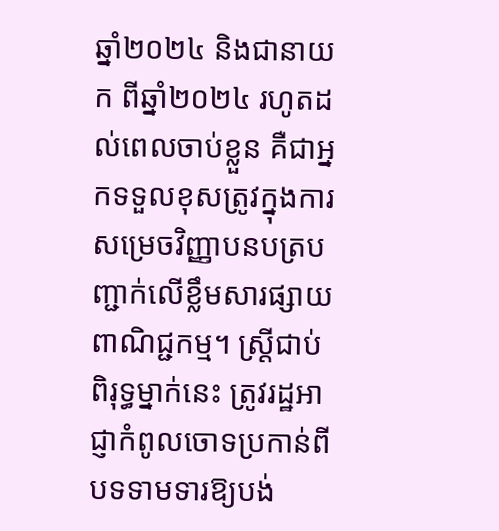ឆ្នាំ២០២៤ និងជានាយក ពីឆ្នាំ២០២៤ រហូតដល់ពេលចាប់ខ្លួន គឺជាអ្នកទទួលខុសត្រូវក្នុងការសម្រេចវិញ្ញាបនបត្របញ្ជាក់លើខ្លឹមសារផ្សាយពាណិជ្ជកម្ម។ ស្ត្រីជាប់ពិរុទ្ធម្នាក់នេះ ត្រូវរដ្ឋអាជ្ញាកំពូលចោទប្រកាន់ពីបទទាមទារឱ្យបង់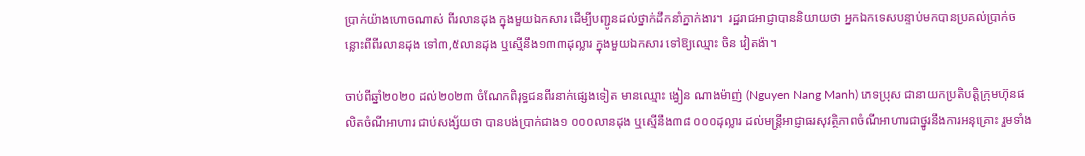ប្រាក់យ៉ាងហោចណាស់ ពីរលានដុង ក្នុងមួយឯកសារ ដើម្បីបញ្ជូនដល់ថ្នាក់ដឹកនាំភ្នាក់ងារ។  រដ្ឋរាជអាជ្ញាបាននិយាយថា អ្នកឯកទេសបន្ទាប់មកបានប្រគល់ប្រាក់ចន្លោះពីពីរលានដុង ទៅ៣,៥លានដុង ឬស្មើនឹង១៣៣ដុល្លារ ក្នុងមួយឯកសារ ទៅឱ្យឈ្មោះ ចិន វៀតង៉ា។

ចាប់ពីឆ្នាំ២០២០ ដល់២០២៣ ចំណែកពិរុទ្ធជនពីរនាក់ផ្សេងទៀត មានឈ្មោះ ង្វៀន ណាងម៉ាញ់ (Nguyen Nang Manh) ភេទប្រុស ជានាយកប្រតិបត្តិក្រុមហ៊ុនផលិតចំណីអាហារ ជាប់សង្ស័យថា បានបង់ប្រាក់ជាង១ ០០០លានដុង ឬស្មើនឹង៣៨ ០០០ដុល្លារ ដល់មន្ត្រីអាជ្ញាធរសុវត្ថិភាពចំណីអាហារជាថ្នូរនឹងការអនុគ្រោះ រួមទាំង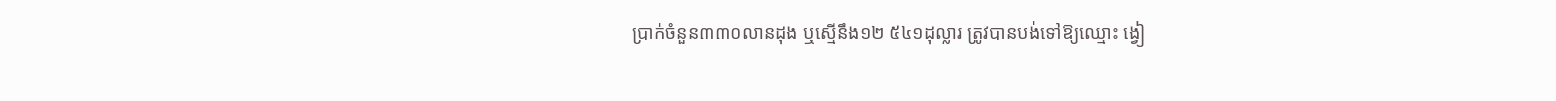ប្រាក់ចំនួន៣៣០លានដុង ឬស្មើនឹង១២ ៥៤១ដុល្លារ ត្រូវបានបង់ទៅឱ្យឈ្មោះ ង្វៀ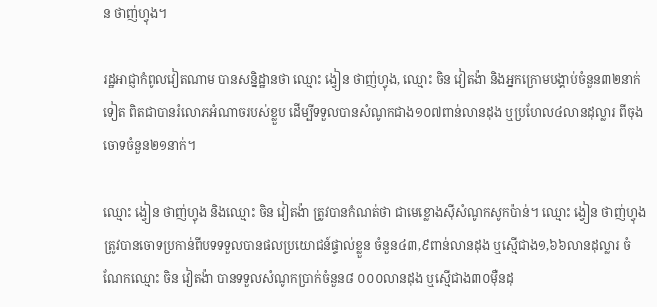ន ថាញ់ហ្វុង។

រដ្ឋអាជ្ញាកំពូលវៀតណាម បានសន្និដ្ឋានថា ឈ្មោះ ង្វៀន ថាញ់ហ្វុង, ឈ្មោះ ចិន វៀតង៉ា និងអ្នកក្រោមបង្គាប់ចំនួន៣២នាក់ទៀត ពិតជាបានរំលោភអំណាចរបស់ខ្លួប ដើម្បីទទួលបានសំណូកជាង១០៧ពាន់លានដុង ឬប្រហែល៤លានដុល្លារ ពីចុងចោទចំនួន២១នាក់។

ឈ្មោះ ង្វៀន ថាញ់ហ្វុង និងឈ្មោះ ចិន វៀតង៉ា ត្រូវបានកំណត់ថា ជាមេខ្លោងស៊ីសំណូកសូកប៉ាន់។ ឈ្មោះ ង្វៀន ថាញ់ហ្វុង ត្រូវបានចោទប្រកាន់ពីបទទទួលបានផលប្រយោជន៍ផ្ទាល់ខ្លួន ចំនួន៤៣,៩ពាន់លានដុង ឬស្មើជាង១,៦៦លានដុល្លារ ចំណែកឈ្មោះ ចិន វៀតង៉ា បានទទួលសំណូកប្រាក់ចំនួន៨ ០០០លានដុង ឬស្មើជាង៣០ម៉ឺនដុ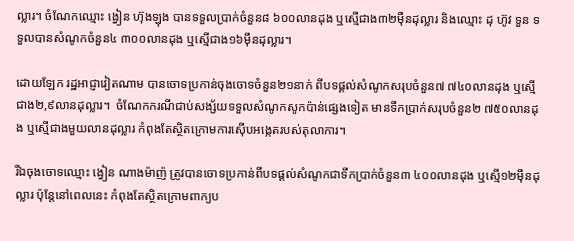ល្លារ។ ចំណែកឈ្មោះ ង្វៀន ហ៊ុងឡុង បានទទួលប្រាក់ចំនួន៨ ៦០០លានដុង ឬស្មើជាង៣២ម៉ឺនដុល្លារ និងឈ្មោះ ដុ ហ៊ូវ ទួន ទទួលបានសំណូកចំនួន៤ ៣០០លានដុង ឬស្មើជាង១៦ម៉ឹនដុល្លារ។

ដោយឡែក រដ្ឋអាជ្ញាវៀតណាម បានចោទប្រកាន់ចុងចោទចំនួន២១នាក់ ពីបទផ្តល់សំណូកសរុបចំនួន៧ ៧៤០លានដុង ឬស្មើជាង២,៩លានដុល្លារ។  ចំណែកករណីជាប់សង្ស័យទទួលសំណូកសូកប៉ាន់ផ្សេងទៀត មានទឹកប្រាក់សរុបចំនួន២ ៧៥០លានដុង ឬស្មើជាងមួយលានដុល្លារ កំពុងតែស្ថិតក្រោមការស៊ើបអង្កេតរបស់តុលាការ។

រីឯចុងចោទឈ្មោះ ង្វៀន ណាងម៉ាញ៉ ត្រូវបានចោទប្រកាន់ពីបទផ្តល់សំណូកជាទឹកប្រាក់ចំនួន៣ ៤០០លានដុង ឬស្មើ១២ម៉ឹនដុល្លារ ប៉ុន្តែនៅពេលនេះ កំពុងតែស្ថិតក្រោមពាក្យប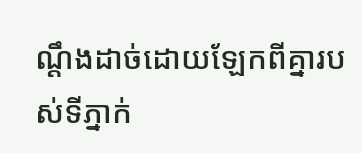ណ្តឹងដាច់ដោយឡែកពីគ្នារបស់ទីភ្នាក់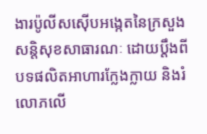ងារប៉ូលីសស៊ើបអង្កេតនៃក្រសួងសន្តិសុខសាធារណៈ ដោយប្តឹងពីបទផលិតអាហារក្លែងក្លាយ និងរំលោភលើ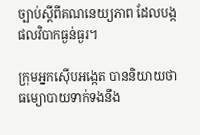ច្បាប់ស្តីពីគណនេយ្យភាព ដែលបង្កផលវិបាកធ្ងន់ធ្ងរ។

ក្រុមអ្នកស៊ើបអង្កេត បាននិយាយថា ធម្យោបាយទាក់ទងនឹង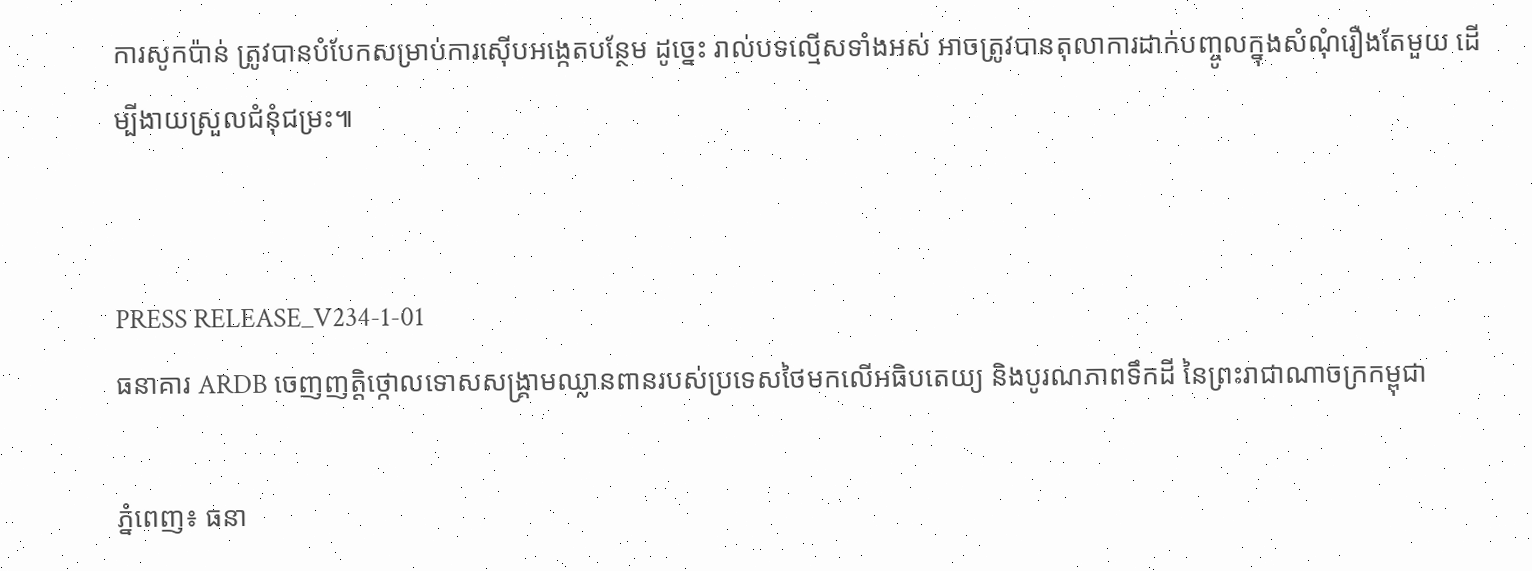ការសូកប៉ាន់ ត្រូវបានបំបែកសម្រាប់ការស៊ើបអង្កេតបន្ថែម ដូច្នេះ រាល់បទល្មើសទាំងអស់ អាចត្រូវបានតុលាការដាក់បញ្ចូលក្នុងសំណុំរឿងតែមួយ ដើម្បីងាយស្រួលជំនុំជម្រះ៕


PRESS RELEASE_V234-1-01
ធនាគារ ARDB ចេញញត្តិថ្កោលទោសសង្គ្រាមឈ្លានពានរបស់ប្រទេសថៃមកលើអធិបតេយ្យ និងបូរណភាពទឹកដី នៃព្រះរាជាណាចក្រកម្ពុជា

ភ្នំពេញ៖ ធនា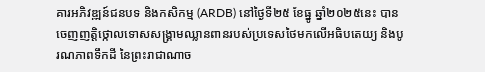គារអភិវឌ្ឍន៍ជនបទ និងកសិកម្ម (ARDB) នៅថ្ងៃទី២៥ ខែធ្នូ ឆ្នាំ២០២៥នេះ បានចេញញត្តិថ្កោលទោសសង្គ្រាមឈ្លានពានរបស់ប្រទេសថៃមកលើអធិបតេយ្យ និងបូរណភាពទឹកដី នៃព្រះរាជាណាច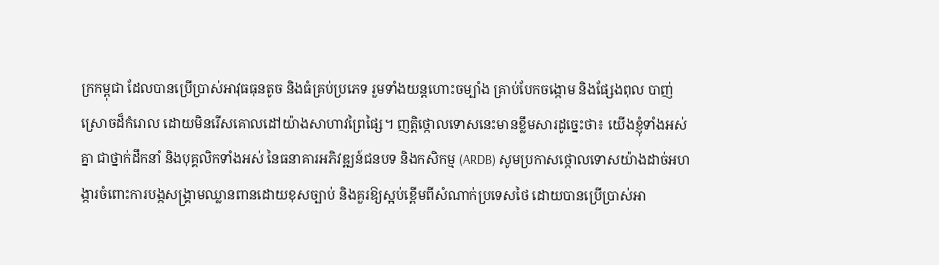ក្រកម្ពុជា ដែលបានប្រើប្រាស់អាវុធធុនតូច និងធំគ្រប់ប្រភេទ រួមទាំងយន្តហោះចម្បាំង គ្រាប់បែកចង្កោម និងផ្សែងពុល បាញ់ស្រោចដ៏កំរោល ដោយមិនរើសគោលដៅយ៉ាងសាហាវព្រៃផ្សៃ។ ញត្តិថ្កោលទោសនេះមានខ្លឹមសារដូច្នេះថា៖ យើងខ្ញុំទាំងអស់គ្នា ជាថ្នាក់ដឹកនាំ និងបុគ្គលិកទាំងអស់ នៃធនាគារអភិវឌ្ឍន៍ជនបទ និងកសិកម្ម (ARDB) សូមប្រកាសថ្កោលទោសយ៉ាងដាច់អហង្ការចំពោះការបង្កសង្គ្រាមឈ្លានពានដោយខុសច្បាប់ និងគួរឱ្យស្អប់ខ្ពើមពីសំណាក់ប្រទេសថៃ ដោយបានប្រើប្រាស់អា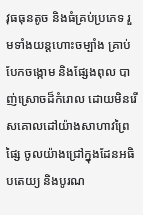វុធធុនតូច និងធំគ្រប់ប្រភេទ រួមទាំងយន្តហោះចម្បាំង គ្រាប់បែកចង្កោម និងផ្សែងពុល បាញ់ស្រោចដ៏កំរោល ដោយមិនរើសគោលដៅយ៉ាងសាហាវព្រៃផ្សៃ ចូលយ៉ាងជ្រៅក្នុងដែនអធិបតេយ្យ និងបូរណ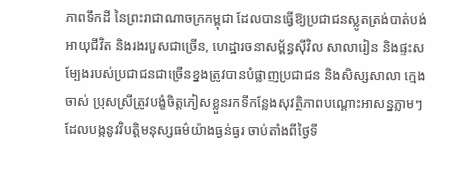ភាពទឹកដី នៃព្រះរាជាណាចក្រកម្ពុជា ដែលបានធ្វើឱ្យប្រជាជនស្លូតត្រង់បាត់បង់អាយុជីវិត និងរងរបួសជាច្រើន, ហេដ្ឋារចនាសម្ព័ន្ធស៊ីវិល សាលារៀន និងផ្ទះសម្បែងរបស់ប្រជាជនជាច្រើនខ្នងត្រូវបានបំផ្លាញប្រជាជន និងសិស្សសាលា ក្មេងចាស់ ប្រុសស្រីត្រូវបង្ខំចិត្តភៀសខ្លួនរកទីកន្លែងសុវត្ថិភាពបណ្តោះអាសន្នភ្លាមៗ ដែលបង្កនូវវិបត្តិមនុស្សធម៌យ៉ាងធ្ងន់ធ្ងរ ចាប់តាំងពីថ្ងៃទី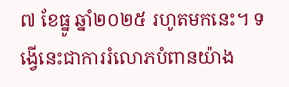៧ ខែធ្នូ ឆ្នាំ២០២៥ រហូតមកនេះ។ ទង្វើនេះជាការរំលោភបំពានយ៉ាង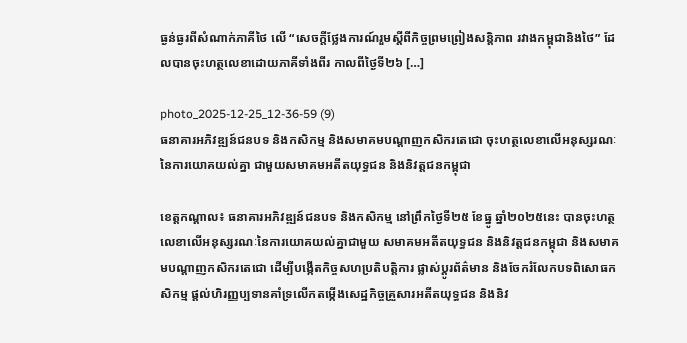ធ្ងន់ធ្ងរពីសំណាក់ភាគីថៃ លើ “សេចក្តីថ្លែងការណ៍រួមស្តីពីកិច្ចព្រមព្រៀងសន្តិភាព រវាងកម្ពុជានិងថៃ” ដែលបានចុះហត្ថលេខាដោយភាគីទាំងពីរ កាលពីថ្ងៃទី២៦ […]

photo_2025-12-25_12-36-59 (9)
ធនាគារអភិវឌ្ឍន៍ជនបទ និងកសិកម្ម និងសមាគមបណ្ដាញកសិករតេជោ ចុះហត្ថលេខាលើអនុស្សរណៈនៃការយោគយល់គ្នា ជាមួយសមាគមអតីតយុទ្ធជន និងនិវត្តជនកម្ពុជា

ខេត្តកណ្ដាល៖ ធនាគារអភិវឌ្ឍន៍ជនបទ និងកសិកម្ម នៅព្រឹកថ្ងៃទី២៥ ខែធ្នូ ឆ្នាំ២០២៥នេះ បានចុះហត្ថលេខាលើអនុស្សរណៈនៃការយោគយល់គ្នាជាមួយ សមាគមអតីតយុទ្ធជន និងនិវត្តជនកម្ពុជា និងសមាគមបណ្ដាញកសិករតេជោ ដើម្បីបង្កើតកិច្ចសហប្រតិបត្តិការ ផ្លាស់ប្ដូរព័ត៌មាន និងចែករំលែកបទពិសោធកសិកម្ម ផ្ដល់ហិរញ្ញប្បទានគាំទ្រលើកតម្កើងសេដ្ឋកិច្ចគ្រួសារអតីតយុទ្ធជន និងនិវ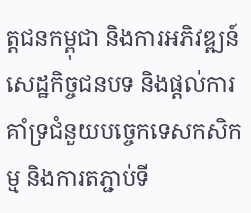ត្តជនកម្ពុជា និងការអភិវឌ្ឍន៍សេដ្ឋកិច្ចជនបទ និងផ្ដល់ការគាំទ្រជំនួយបច្ចេកទេសកសិកម្ម និងការតភ្ជាប់ទី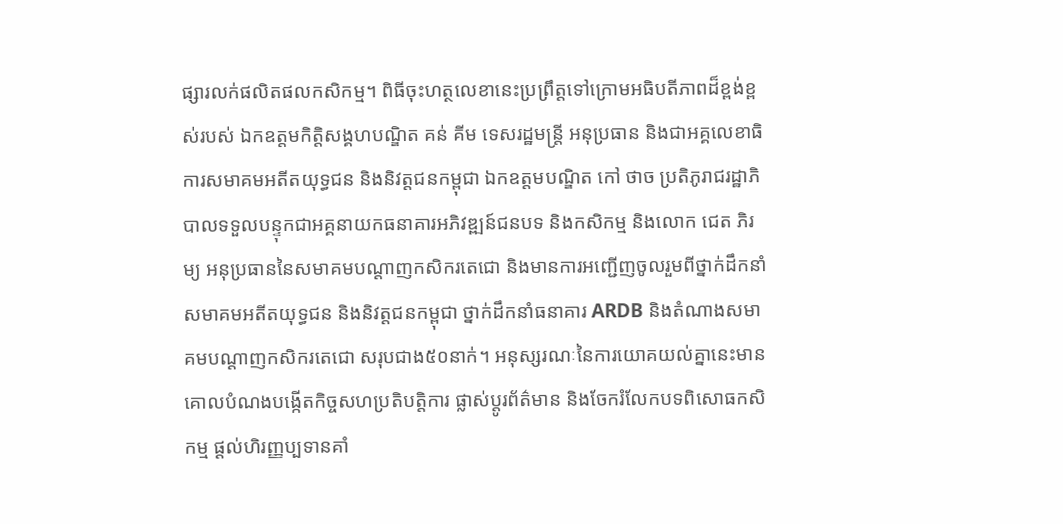ផ្សារលក់ផលិតផលកសិកម្ម។ ពិធីចុះហត្ថលេខានេះប្រព្រឹត្តទៅក្រោមអធិបតីភាពដ៏ខ្ពង់ខ្ពស់របស់ ឯកឧត្ដមកិត្តិសង្គហបណ្ឌិត គន់ គីម ទេសរដ្ឋមន្រ្តី អនុប្រធាន និងជាអគ្គលេខាធិការសមាគមអតីតយុទ្ធជន និងនិវត្តជនកម្ពុជា ឯកឧត្តមបណ្ឌិត កៅ ថាច ប្រតិភូរាជរដ្ឋាភិបាលទទួលបន្ទុកជាអគ្គនាយកធនាគារអភិវឌ្ឍន៍ជនបទ និងកសិកម្ម និងលោក ជេត ភិរម្យ អនុប្រធាននៃសមាគមបណ្ដាញកសិករតេជោ និងមានការអញ្ជើញចូលរួមពីថ្នាក់ដឹកនាំសមាគមអតីតយុទ្ធជន និងនិវត្តជនកម្ពុជា ថ្នាក់ដឹកនាំធនាគារ ARDB និងតំណាងសមាគមបណ្ដាញកសិករតេជោ សរុបជាង៥០នាក់។ អនុស្សរណៈនៃការយោគយល់គ្នានេះមានគោលបំណងបង្កើតកិច្ចសហប្រតិបត្តិការ ផ្លាស់ប្ដូរព័ត៌មាន និងចែករំលែកបទពិសោធកសិកម្ម ផ្ដល់ហិរញ្ញប្បទានគាំ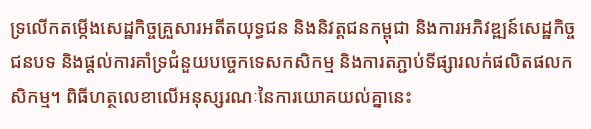ទ្រលើកតម្កើងសេដ្ឋកិច្ចគ្រួសារអតីតយុទ្ធជន និងនិវត្តជនកម្ពុជា និងការអភិវឌ្ឍន៍សេដ្ឋកិច្ចជនបទ និងផ្ដល់ការគាំទ្រជំនួយបច្ចេកទេសកសិកម្ម និងការតភ្ជាប់ទីផ្សារលក់ផលិតផលកសិកម្ម។ ពិធីហត្ថលេខាលើអនុស្សរណៈនៃការយោគយល់គ្នានេះ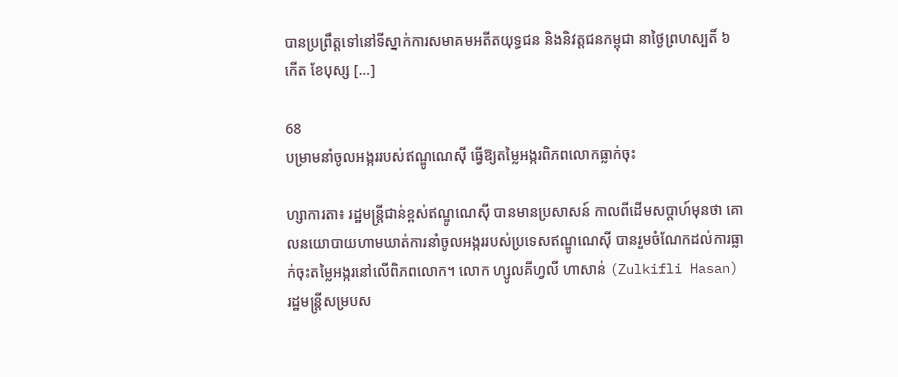បានប្រព្រឹត្តទៅនៅទីស្នាក់ការសមាគមអតីតយុទ្ធជន និងនិវត្តជនកម្ពុជា នាថ្ងៃព្រហស្បតិ៍ ៦កើត ខែបុស្ស […]

68
បម្រាមនាំចូលអង្កររបស់ឥណ្ឌូណេស៊ី ធ្វើឱ្យតម្លៃអង្ករពិភពលោកធ្លាក់ចុះ

ហ្សាការតា៖ រដ្ឋមន្ត្រីជាន់ខ្ពស់ឥណ្ឌូណេស៊ី បានមានប្រសាសន៍ កាលពីដើមសប្តាហ៍មុនថា គោលនយោបាយហាមឃាត់ការនាំចូលអង្កររបស់ប្រទេសឥណ្ឌូណេស៊ី បានរួមចំណែកដល់ការធ្លាក់ចុះតម្លៃអង្ករនៅលើពិភពលោក។ លោក ហ្សូលគីហ្វលី ហាសាន់ (Zulkifli Hasan) រដ្ឋមន្ត្រីសម្របស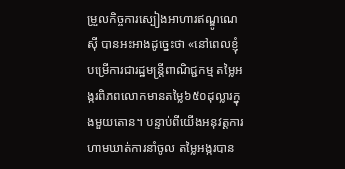ម្រួលកិច្ចការស្បៀងអាហារឥណ្ឌូណេស៊ី បានអះអាងដូច្នេះថា «នៅពេលខ្ញុំបម្រើការជារដ្ឋមន្ត្រីពាណិជ្ជកម្ម តម្លៃអង្ករពិភពលោកមានតម្លៃ៦៥០ដុល្លារក្នុងមួយតោន។ បន្ទាប់ពីយើងអនុវត្តការហាមឃាត់ការនាំចូល តម្លៃអង្ករបាន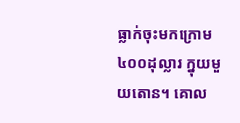ធ្លាក់ចុះមកក្រោម៤០០ដុល្លារ ក្នុយមួយតោន។ គោល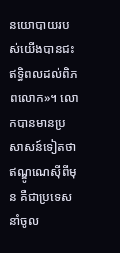នយោបាយរបស់យើងបានជះឥទ្ធិពលដល់ពិភពលោក»។ លោកបានមានប្រសាសន៍ទៀតថា ឥណ្ឌូណេស៊ីពីមុន គឺជាប្រទេសនាំចូល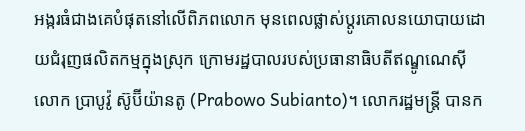អង្ករធំជាងគេបំផុតនៅលើពិភពលោក មុនពេលផ្លាស់ប្តូរគោលនយោបាយដោយជំរុញផលិតកម្មក្នុងស្រុក ក្រោមរដ្ឋបាលរបស់ប្រធានាធិបតីឥណ្ឌូណេស៊ី លោក ប្រាបូវ៉ូ ស៊ូប៊ីយ៉ានតូ (Prabowo Subianto)។ លោករដ្ឋមន្ត្រី បានក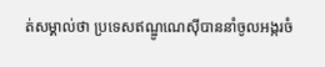ត់សម្គាល់ថា ប្រទេសឥណ្ឌូណេស៊ីបាននាំចូលអង្ករចំ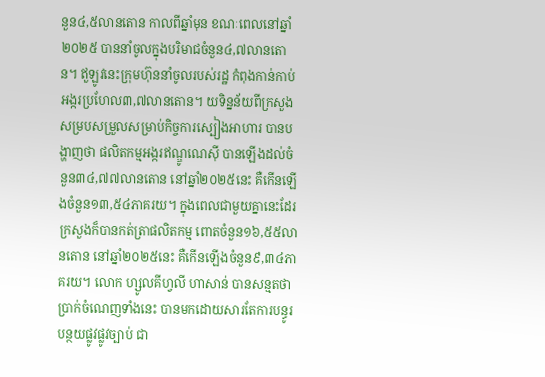នួន៤,៥លានតោន កាលពីឆ្នាំមុន ខណៈពេលនៅឆ្នាំ២០២៥ បាននាំចូលក្នុងបរិមាជចំនួន៤,៧លានតោន។ ឥួឡូវនេះក្រុមហ៊ុននាំចូលរបស់រដ្ឋ កំពុងកាន់កាប់អង្ករប្រហែល៣,៧លានតោន។ យទិន្នន័យពីក្រសួងសម្របសម្រួលសម្រាប់កិច្ចការស្បៀងអាហារ បានបង្ហាញថា ផលិតកម្មអង្ករឥណ្ឌូណេស៊ី បានឡើងដល់ចំនួន៣៤,៧៧លានតោន នៅឆ្នាំ២០២៥នេះ គឺកើនឡើងចំនួន១៣,៥៤ភាគរយ។ ក្នុងពេលជាមួយគ្នានេះដែរ ក្រសួងក៏បានកត់ត្រាផលិតកម្ម ពោតចំនួន១៦,៥៥លានតោន នៅឆ្នាំ២០២៥នេះ គឺកើនឡើងចំនួន៩,៣៤ភាគរយ។ លោក ហ្សូលគីហ្វលី ហាសាន់ បានសន្មតថា ប្រាក់ចំណេញទាំងនេះ បានមកដោយសារតែការបន្ធូរបន្ថយផ្លូវផ្លូវច្បាប់ ជា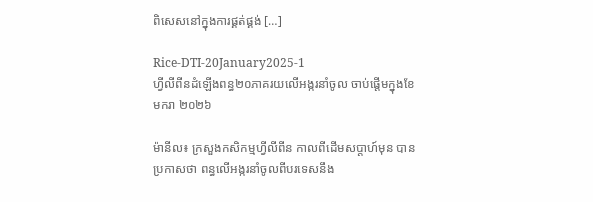ពិសេសនៅក្នុងការផ្គត់ផ្គង់ […]

Rice-DTI-20January2025-1
ហ្វីលីពីនដំឡើងពន្ធ២០ភាគរយលើអង្ករនាំចូល ចាប់ផ្តើមក្នុងខែមករា ២០២៦

ម៉ានីល៖ ក្រសួងកសិកម្មហ្វីលីពីន កាលពីដើមសប្តាហ៍មុន បានប្រកាសថា ពន្ធលើអង្ករនាំចូលពីបរទេសនឹង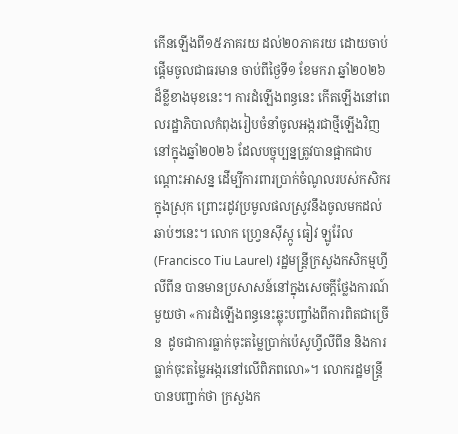កើនឡើងពី១៥ភាគរយ ដល់២០ភាគរយ ដោយចាប់ផ្តើមចូលជាធរមាន ចាប់ពីថ្ងៃទី១ ខែមករា ឆ្នាំ២០២៦ ដ៏ខ្លីខាងមុខនេះ។ ការដំឡើងពន្ធនេះ កើតឡើងនៅពេលរដ្ឋាភិបាលកំពុងរៀបចំនាំចូលអង្ករជាថ្មីឡើងវិញ នៅក្នុងឆ្នាំ២០២៦ ដែលបច្ចុប្បន្នត្រូវបានផ្អាកជាបណ្តោះអាសន្ន ដើម្បីការពារប្រាក់ចំណូលរបស់កសិករក្នុងស្រុក ព្រោះរដូវប្រមូលផលស្រូវនឹងចូលមកដល់ឆាប់ៗនេះ។ លោក ហ្វ្រេនស៊ីស្កូ ធៀវ ឡូរ៉ែល (Francisco Tiu Laurel) រដ្ឋមន្ត្រីក្រសួងកសិកម្មហ្វីលីពីន បានមានប្រសាសន៍នៅក្នុងសេចក្តីថ្លែងការណ៍មួយថា «ការដំឡើងពន្ធនេះឆ្លុះបញ្ចាំងពីការពិតជាច្រើន  ដូចជាការធ្លាក់ចុះតម្លៃប្រាក់ប៉េសូហ្វីលីពីន និងការធ្លាក់ចុះតម្លៃអង្ករនៅលើពិភពលោ»។ លោករដ្ឋមន្ត្រី បានបញ្ជាក់ថា ក្រសួងក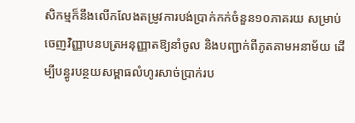សិកម្មក៏នឹងលើកលែងតម្រូវការបង់ប្រាក់កក់ចំនួន១០ភាគរយ សម្រាប់ចេញវិញ្ញាបនបត្រអនុញ្ញាតឱ្យនាំចូល និងបញ្ជាក់ពីភូតគាមអនាម័យ ដើម្បីបន្ធូរបន្ថយសម្ពាធលំហូរសាច់ប្រាក់រប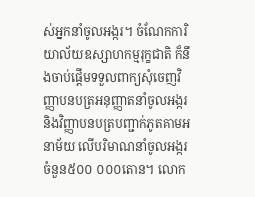ស់អ្នកនាំចូលអង្ករ។ ចំណែកការិយាល័យឧស្សាហកម្មរុក្ខជាតិ ក៏នឹងចាប់ផ្តើមទទួលពាក្យសុំចេញវិញ្ញាបនបត្រអនុញ្ញាតនាំចូលអង្ករ និងវិញ្ញាបនបត្របញ្ជាក់ភូតគាមអនាម័យ លើបរិមាណនាំចូលអង្ករចំនួន៥០០ ០០០តោន។ លោក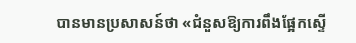បានមានប្រសាសន៍ថា «ជំនួសឱ្យការពឹងផ្អែកស្ទើ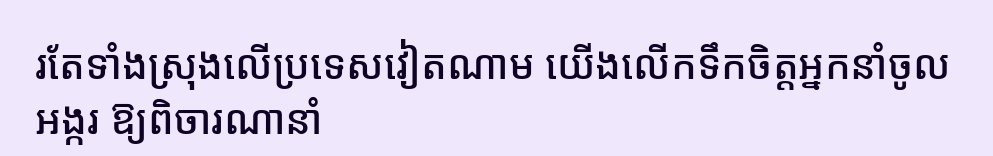រតែទាំងស្រុងលើប្រទេសវៀតណាម យើងលើកទឹកចិត្តអ្នកនាំចូលអង្ករ ឱ្យពិចារណានាំ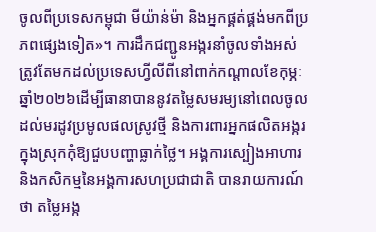ចូលពីប្រទេសកម្ពុជា មីយ៉ាន់ម៉ា និងអ្នកផ្គត់ផ្គង់មកពីប្រភពផ្សេងទៀត»។ ការដឹកជញ្ជូនអង្ករនាំចូលទាំងអស់ ត្រូវតែមកដល់ប្រទេសហ្វីលីពីនៅពាក់កណ្តាលខែកុម្ភៈ ឆ្នាំ២០២៦ដើម្បីធានាបាននូវតម្លៃសមរម្យនៅពេលចូលដល់មរដូវប្រមូលផលស្រូវថ្មី និងការពារអ្នកផលិតអង្ករក្នុងស្រុកកុំឱ្យជួបបញ្ហាធ្លាក់ថ្លៃ។ អង្គការស្បៀងអាហារ និងកសិកម្មនៃអង្គការសហប្រជាជាតិ បានរាយការណ៍ថា តម្លៃអង្ក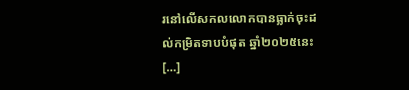រនៅលើសកលលោកបានធ្លាក់ចុះដល់កម្រិតទាបបំផុត ឆ្នាំ២០២៥នេះ […]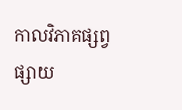កាលវិភាគផ្សព្វផ្សាយ